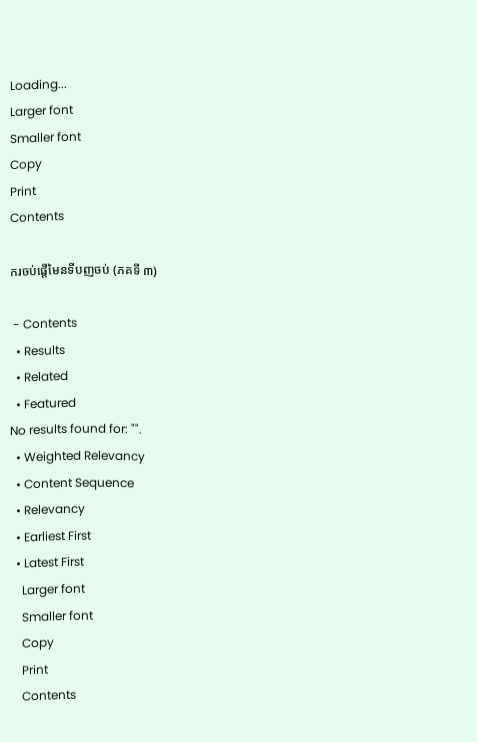Loading...
Larger font
Smaller font
Copy
Print
Contents

ករចប់ផ្តើមៃនទីបញចប់ (ភគទី ៣)

 - Contents
  • Results
  • Related
  • Featured
No results found for: "".
  • Weighted Relevancy
  • Content Sequence
  • Relevancy
  • Earliest First
  • Latest First
    Larger font
    Smaller font
    Copy
    Print
    Contents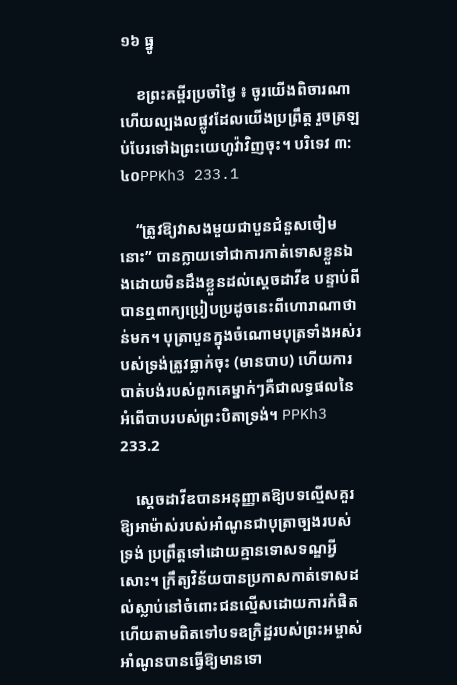១៦ ធ្នូ

    ខព្រះគម្ពីរប្រចាំថ្ងៃ ៖ ចូរយើងពិចារណា ហើយល្បងលផ្លូវដែលយើងប្រព្រឹត្ត រួចត្រឡប់បែរទៅឯព្រះយេហូវ៉ាវិញចុះ។ បរិទេវ ៣:៤០PPKh3 233.1

    “ត្រូវឱ្យវាសងមួយជាបួនជំនួសចៀមនោះ” បានក្លាយទៅជាការកាត់ទោសខ្លួនឯងដោយមិនដឹងខ្លួនដល់ស្តេចដាវីឌ បន្ទាប់ពីបានឮពាក្យប្រៀបប្រដូចនេះពីហោរាណាថាន់មក។ បុត្រាបួនក្នុងចំណោមបុត្រទាំងអស់របស់ទ្រង់ត្រូវធ្លាក់ចុះ (មានបាប) ហើយការបាត់បង់របស់ពួកគេម្នាក់ៗគឺជាលទ្ធផលនៃអំពើបាបរបស់ព្រះបិតាទ្រង់។ PPKh3 233.2

    ស្តេចដាវីឌបានអនុញ្ញាតឱ្យបទល្មើសគួរឱ្យអាម៉ាស់របស់អាំណូនជាបុត្រាច្បងរបស់ទ្រង់ ប្រព្រឹត្តទៅដោយគ្មានទោសទណ្ឌអ្វីសោះ។ ក្រឹត្យវិន័យបានប្រកាសកាត់ទោសដល់ស្លាប់នៅចំពោះជនល្មើសដោយការកំផិត ហើយតាមពិតទៅបទឧក្រិដ្ឋរបស់ព្រះអម្ចាស់អាំណូនបានធ្វើឱ្យមានទោ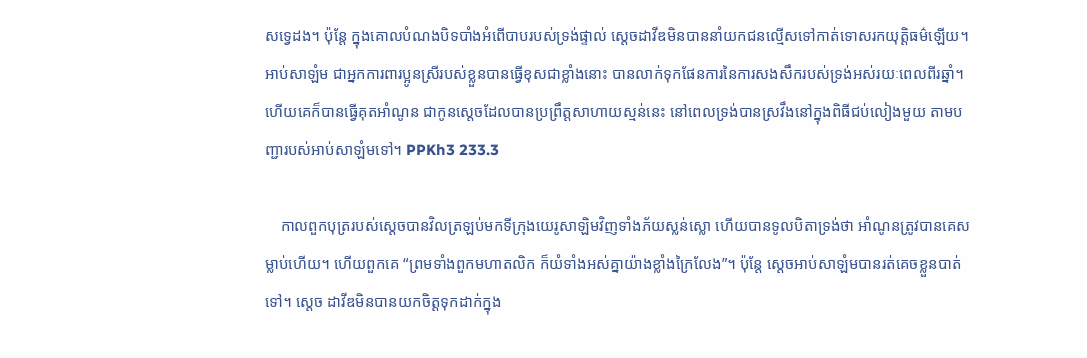សទ្វេដង។ ប៉ុន្តែ ក្នុងគោលបំណងបិទបាំងអំពើបាបរបស់ទ្រង់ផ្ទាល់ ស្តេចដាវីឌមិនបាននាំយកជនល្មើសទៅកាត់ទោសរកយុត្តិធម៌ឡើយ។ អាប់សាឡំម ជាអ្នកការពារប្អូនស្រីរបស់ខ្លួនបានធ្វើខុសជាខ្លាំងនោះ បានលាក់ទុកផែនការនៃការសងសឹករបស់ទ្រង់អស់រយៈពេលពីរឆ្នាំ។ ហើយគេក៏បានធ្វើគុតអាំណូន ជាកូនស្តេចដែលបានប្រព្រឹត្តសាហាយស្មន់នេះ នៅពេលទ្រង់បានស្រវឹងនៅក្នុងពិធីជប់លៀងមួយ តាមបញ្ជារបស់អាប់សាឡំមទៅ។ PPKh3 233.3

    កាលពួកបុត្ររបស់ស្តេចបានវិលត្រឡប់មកទីក្រុងយេរូសាឡិមវិញទាំងភ័យស្លន់ស្លោ ហើយបានទូលបិតាទ្រង់ថា អាំណូនត្រូវបានគេសម្លាប់ហើយ។ ហើយពួកគេ “ព្រមទាំងពួកមហាតលិក ក៏យំទាំងអស់គ្នាយ៉ាងខ្លាំងក្រៃលែង”។ ប៉ុន្តែ ស្ដេចអាប់សាឡំមបានរត់គេចខ្លួនបាត់ទៅ។ ស្តេច ដាវីឌមិនបានយកចិត្ដទុកដាក់ក្នុង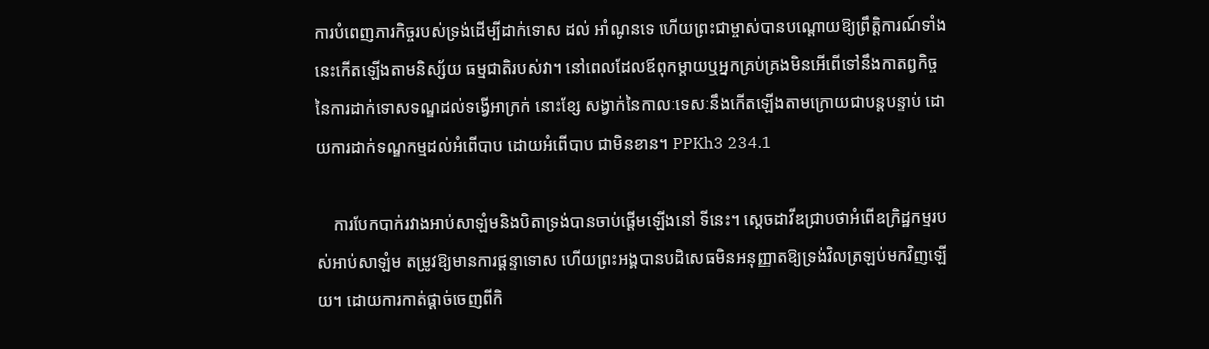ការបំពេញភារកិច្ចរបស់ទ្រង់ដើម្បីដាក់ទោស ដល់ អាំណូនទេ ហើយព្រះជាម្ចាស់បានបណ្តោយឱ្យព្រឹត្តិការណ៍ទាំងនេះកើតឡើងតាមនិស្ស័យ ធម្មជាតិរបស់វា។ នៅពេលដែលឪពុកម្តាយឬអ្នកគ្រប់គ្រងមិនអើពើទៅនឹងកាតព្វកិច្ចនៃការដាក់ទោសទណ្ឌដល់ទង្វើអាក្រក់ នោះខ្សែ សង្វាក់នៃកាលៈទេសៈនឹងកើតឡើងតាមក្រោយជាបន្តបន្ទាប់ ដោយការដាក់ទណ្ឌកម្មដល់អំពើបាប ដោយអំពើបាប ជាមិនខាន។ PPKh3 234.1

    ការបែកបាក់រវាងអាប់សាឡំមនិងបិតាទ្រង់បានចាប់ផ្តើមឡើងនៅ ទីនេះ។ ស្តេចដាវីឌជ្រាបថាអំពើឧក្រិដ្ឋកម្មរបស់អាប់សាឡំម តម្រូវឱ្យមានការផ្តន្ទាទោស ហើយព្រះអង្គបានបដិសេធមិនអនុញ្ញាតឱ្យទ្រង់វិលត្រឡប់មកវិញឡើយ។ ដោយការកាត់ផ្តាច់ចេញពីកិ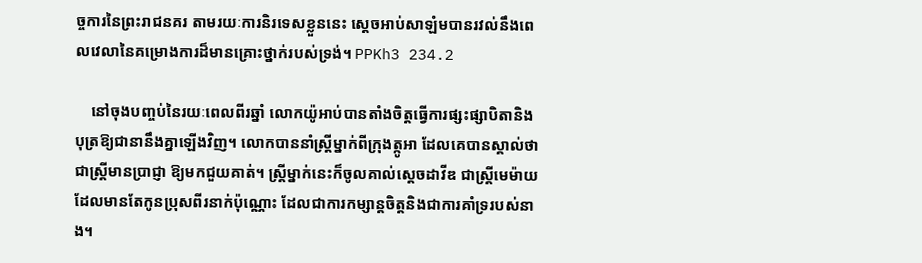ច្ចការនៃព្រះរាជនគរ តាមរយៈការនិរទេសខ្លួននេះ ស្ដេចអាប់សាឡំមបានរវល់នឹងពេលវេលានៃគម្រោងការដ៏មានគ្រោះថ្នាក់របស់ទ្រង់។ PPKh3 234.2

    នៅចុងបញ្ចប់នៃរយៈពេលពីរឆ្នាំ លោកយ៉ូអាប់បានតាំងចិត្តធ្វើការផ្សះផ្សាបិតានិងបុត្រឱ្យជានានឹងគ្នាឡើងវិញ។ លោកបាននាំស្ត្រីម្នាក់ពីក្រុងត្កូអា ដែលគេបានស្គាល់ថាជាស្រ្តីមានប្រាជ្ញា ឱ្យមកជួយគាត់។ ស្ត្រីម្នាក់នេះក៏ចូលគាល់ស្តេចដាវីឌ ជាស្ត្រីមេម៉ាយដែលមានតែកូនប្រុសពីរនាក់ប៉ុណ្ណោះ ដែលជាការកម្សាន្តចិត្តនិងជាការគាំទ្ររបស់នាង។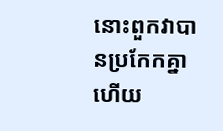នោះពួកវាបានប្រកែកគ្នា ហើយ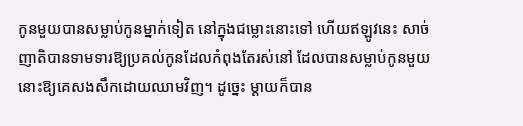កូនមួយបានសម្លាប់កូនម្នាក់ទៀត នៅក្នុងជម្លោះនោះទៅ ហើយឥឡូវនេះ សាច់ញាតិបានទាមទារឱ្យប្រគល់កូនដែលកំពុងតែរស់នៅ ដែលបានសម្លាប់កូនមួយនោះឱ្យគេសងសឹកដោយឈាមវិញ។ ដូច្នេះ ម្តាយក៏បាន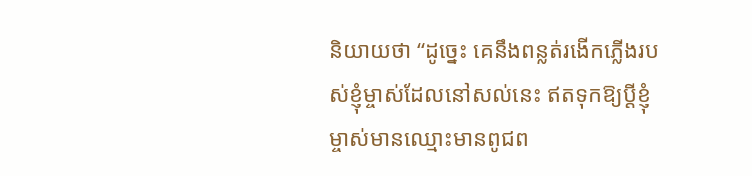និយាយថា “ដូច្នេះ គេនឹងពន្លត់រងើកភ្លើងរបស់ខ្ញុំម្ចាស់ដែលនៅសល់នេះ ឥតទុកឱ្យប្តីខ្ញុំម្ចាស់មានឈ្មោះមានពូជព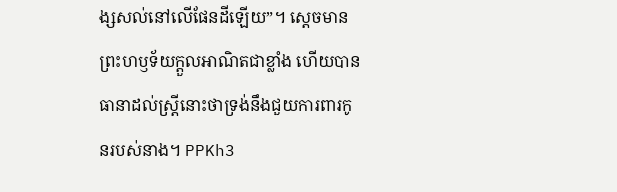ង្សសល់នៅលើផែនដីឡើយ”។ ស្តេចមានព្រះហឫទ័យក្តួលអាណិតជាខ្លាំង ហើយបានធានាដល់ស្រ្តីនោះថាទ្រង់នឹងជួយការពារកូនរបស់នាង។ PPKh3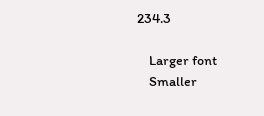234.3

    Larger font
    Smaller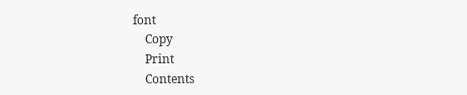font
    Copy
    Print
    Contents